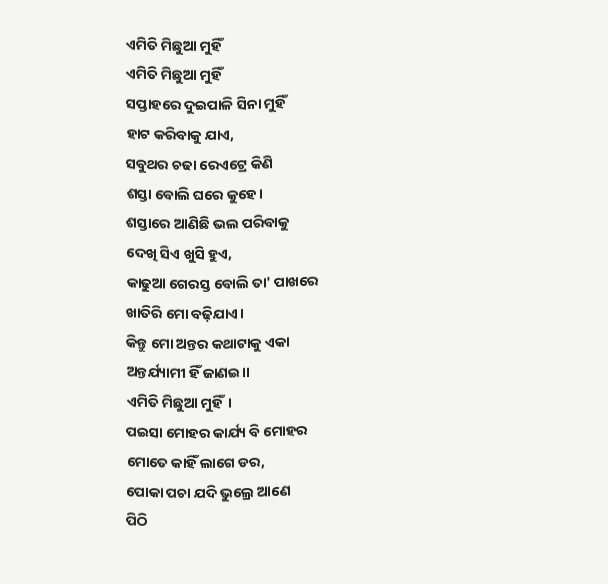ଏମିତି ମିଛୁଆ ମୁହିଁ
ଏମିତି ମିଛୁଆ ମୁହିଁ
ସପ୍ତାହରେ ଦୁଇପାଳି ସିନା ମୁହିଁ
ହାଟ କରିବାକୁ ଯାଏ,
ସବୁଥର ଚଢା ରେଏଟ୍ରେ କିଣି
ଶସ୍ତା ବୋଲି ଘରେ କୁହେ।
ଶସ୍ତାରେ ଆଣିଛି ଭଲ ପରିବାକୁ
ଦେଖି ସିଏ ଖୁସି ହୁଏ,
କାଢୁଆ ଗେରସ୍ତ ବୋଲି ତା' ପାଖରେ
ଖାତିରି ମୋ ବଢ଼ିଯାଏ।
କିନ୍ତୁ ମୋ ଅନ୍ତର କଥାଟାକୁ ଏକା
ଅନ୍ତର୍ଯ୍ୟାମୀ ହିଁ ଜାଣଇ।।
ଏମିତି ମିଛୁଆ ମୁହିଁ।
ପଇସା ମୋହର କାର୍ଯ୍ୟ ବି ମୋହର
ମୋତେ କାହିଁ ଲାଗେ ଡର,
ପୋକା ପଚା ଯଦି ଭୁଲ୍ରେ ଆଣେ
ପିଠି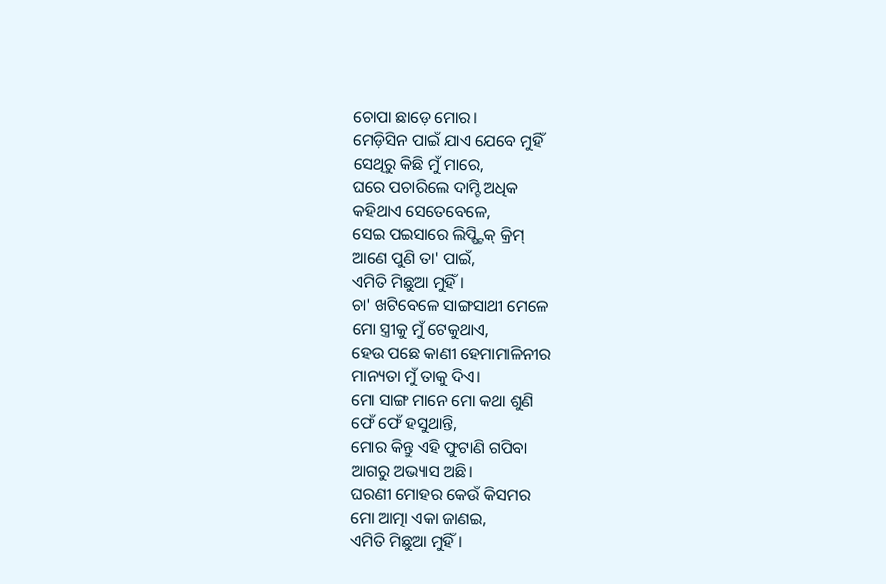ଚୋପା ଛାଡ଼େ ମୋର।
ମେଡ଼ିସିନ ପାଇଁ ଯାଏ ଯେବେ ମୁହିଁ
ସେଥିରୁ କିଛି ମୁଁ ମାରେ,
ଘରେ ପଚାରିଲେ ଦାମ୍ଟି ଅଧିକ
କହିଥାଏ ସେତେବେଳେ,
ସେଇ ପଇସାରେ ଲିପ୍ଷ୍ଟିକ୍ କ୍ରିମ୍
ଆଣେ ପୁଣି ତା' ପାଇଁ,
ଏମିତି ମିଛୁଆ ମୁହିଁ ।
ଚା' ଖଟିବେଳେ ସାଙ୍ଗସାଥୀ ମେଳେ
ମୋ ସ୍ତ୍ରୀକୁ ମୁଁ ଟେକୁଥାଏ,
ହେଉ ପଛେ କାଣୀ ହେମାମାଳିନୀର
ମାନ୍ୟତା ମୁଁ ତାକୁ ଦିଏ।
ମୋ ସାଙ୍ଗ ମାନେ ମୋ କଥା ଶୁଣି
ଫେଁ ଫେଁ ହସୁଥାନ୍ତି,
ମୋର କିନ୍ତୁ ଏହି ଫୁଟାଣି ଗପିବା
ଆଗରୁ ଅଭ୍ୟାସ ଅଛି।
ଘରଣୀ ମୋହର କେଉଁ କିସମର
ମୋ ଆତ୍ମା ଏକା ଜାଣଇ,
ଏମିତି ମିଛୁଆ ମୁହିଁ ।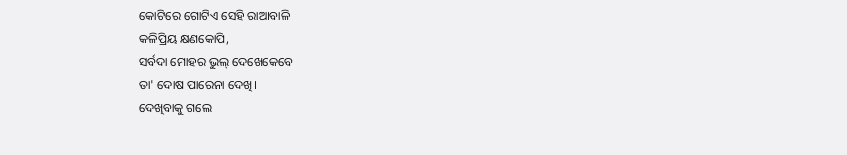କୋଟିରେ ଗୋଟିଏ ସେହି ରାଆବାଳି
କଳିପ୍ରିୟ କ୍ଷଣକୋପି,
ସର୍ବଦା ମୋହର ଭୁଲ୍ ଦେଖେକେବେ
ତା' ଦୋଷ ପାରେନା ଦେଖି।
ଦେଖିବାକୁ ଗଲେ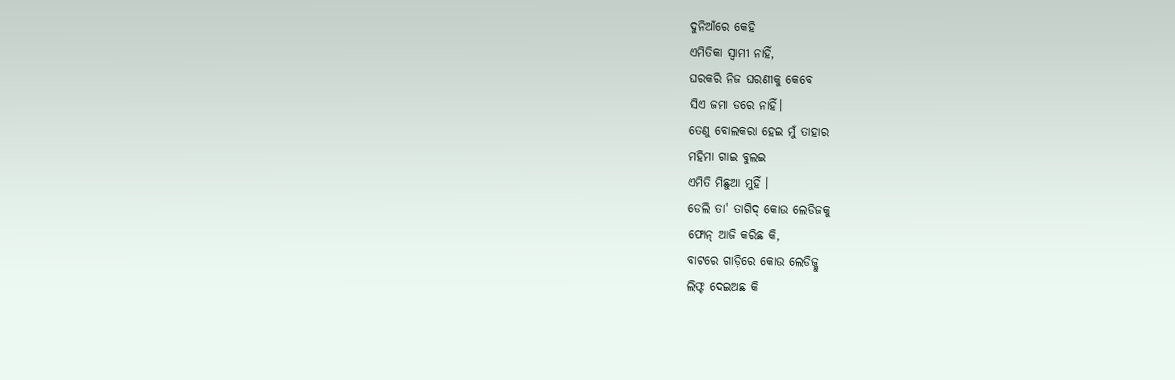ଦୁନିଆଁରେ କେହି
ଏମିତିକା ସ୍ଵାମୀ ନାହିଁ,
ଘରକରି ନିଜ ଘରଣୀକୁ କେବେ
ସିଏ ଜମା ଡରେ ନାହିଁ।
ତେଣୁ ବୋଲକରା ହେଇ ମୁଁ ତାହାର
ମହିମା ଗାଇ ବୁଲଇ
ଏମିତି ମିଛୁଆ ମୁହିଁ ।
ଡେଲି ତା' ତାଗିଦ୍ କୋଉ ଲେଡିଜକୁ
ଫୋନ୍ ଆଜି କରିଛ କି,
ବାଟରେ ଗାଡ଼ିରେ କୋଉ ଲେଡିଜ୍କୁ
ଲିଫ୍ଟ ଦେଇଅଛ କି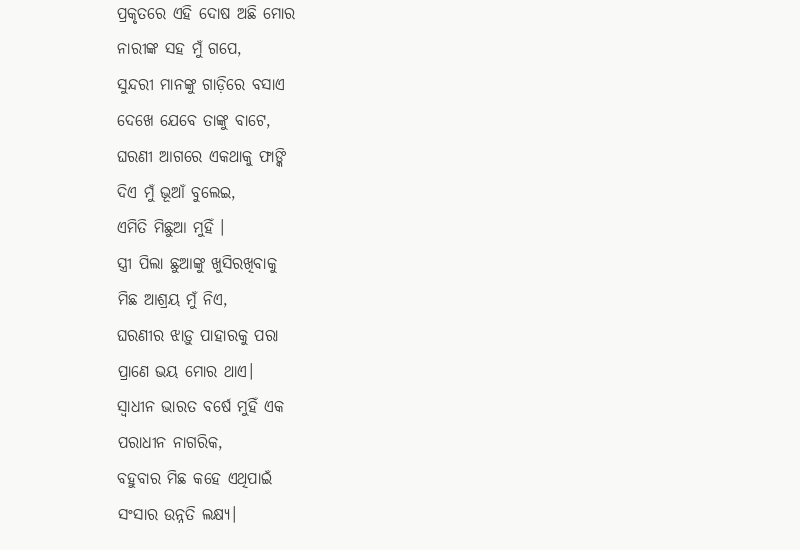ପ୍ରକୃତରେ ଏହି ଦୋଷ ଅଛି ମୋର
ନାରୀଙ୍କ ସହ ମୁଁ ଗପେ,
ସୁନ୍ଦରୀ ମାନଙ୍କୁ ଗାଡ଼ିରେ ବସାଏ
ଦେଖେ ଯେବେ ତାଙ୍କୁ ବାଟେ,
ଘରଣୀ ଆଗରେ ଏକଥାକୁ ଫାଙ୍କି
ଦିଏ ମୁଁ ଭୂଆଁ ବୁଲେଇ,
ଏମିତି ମିଛୁଆ ମୁହିଁ ।
ସ୍ତ୍ରୀ ପିଲା ଛୁଆଙ୍କୁ ଖୁସିରଖିବାକୁ
ମିଛ ଆଶ୍ରୟ ମୁଁ ନିଏ,
ଘରଣୀର ଝାଡ଼ୁ ପାହାରକୁ ପରା
ପ୍ରାଣେ ଭୟ ମୋର ଥାଏ।
ସ୍ଵାଧୀନ ଭାରତ ବର୍ଷେ ମୁହିଁ ଏକ
ପରାଧୀନ ନାଗରିକ,
ବହୁବାର ମିଛ କହେ ଏଥିପାଇଁ
ସଂସାର ଉନ୍ନତି ଲକ୍ଷ୍ୟ।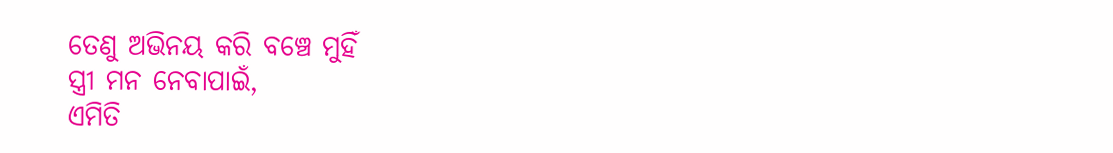ତେଣୁ ଅଭିନୟ କରି ବଞ୍ଚେ ମୁହିଁ
ସ୍ତ୍ରୀ ମନ ନେବାପାଇଁ,
ଏମିତି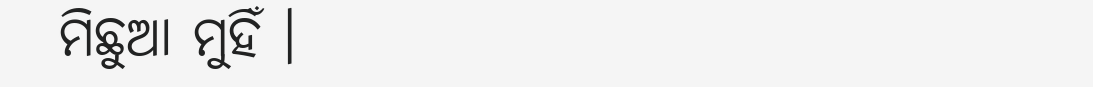ମିଛୁଆ ମୁହିଁ ।